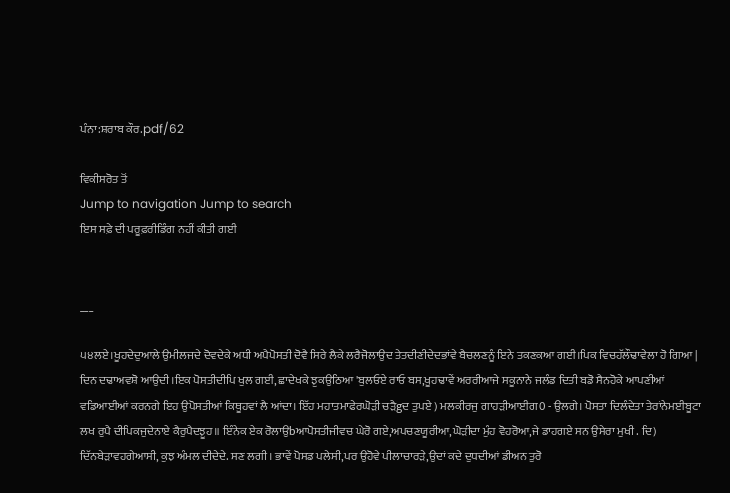ਪੰਨਾ:ਸ਼ਰਾਬ ਕੌਰ.pdf/62

ਵਿਕੀਸਰੋਤ ਤੋਂ
Jump to navigation Jump to search
ਇਸ ਸਫ਼ੇ ਦੀ ਪਰੂਫ਼ਰੀਡਿੰਗ ਨਹੀਂ ਕੀਤੀ ਗਈ


___

੫੪ਲਏ।ਖੂਹਦੇਦੁਆਲੇ ਉਮੀਲਜਦੇ ਦੋਵਦੇਕੇ ਅਧੀ ਅਪੈਪੋਸਤੀ ਦੋਵੈ ਸਿਰੇ ਲੈਕੇ ਲਰੈਜੋਲਾਉਦ ਤੇਤਦੀਣੀਦੇਦਭਾਂਵੇ ਬੈਚਲਣਨੂੰ ਇਨੇ ਤਕਣਕਆ ਗਈ।ਪਿਕ ਵਿਚਹੱਲੌਢਾਵੇਲਾ ਹੋ ਗਿਆ | ਦਿਨ ਦਢਾਅਵਸ਼ੋ ਆਉਦੀ।ਇਕ ਪੋਸਤੀਦੀਪਿ ਖੁਲ ਗਈ, ਛਾਦੇਖਕੇ ਝੁਕਉਠਿਆ 'ਬੁਲਓਏ ਰਾਓ ਬਸ,ਖੂਹਢਾਵੇਂ ਅਰਰੀਆਜੇ ਸਕੂਨਾਨੇ ਜਲੰਡ ਦਿਤੀ ਬਡੋ ਸੈਨਹੋਕੇ ਆਪਣੀਆਂ ਵਡਿਆਈਆਂ ਕਰਨਗੇ ਇਹ ਉਪੋਸਤੀਆਂ ਕਿਥੂਹਵਾਂ ਲੈ ਆਂਦਾ। ਇੱਹ ਮਹਾਤਮਾਫੇਰਘੋੜੀ ਚੜੈgਦ ਤੁਪਏ ) ਮਲਕੀਰਜੁ ਗਾਹੜੀਆਈਗ0 - ਉਲਗੇ। ਪੋਸਤਾ ਦਿਲੰਦੇਤਾ ਤੇਰਾਂਨੇਮਈਬੂਟਾ ਲਖ ਰੁਪੈ ਦੀਪਿਕਜੁਦੇਨਾਏ ਕੈਰੁਪੈਦਝੂਹ॥ ਇੰਨੇਕ ਏਕ ਰੋਲਾਉbਆਪੋਸਤੀਜੀਵਚ ਘੇਰੋ ਗਏ,ਅਪਚਣਯੂਰੀਆ,ਘੋੜੀਦਾ ਮੁੰਹ ਵੋਹਰੋਆ,ਜੇ ਡਾਹਗਏ ਸਨ ਉਸੇਰਾ ਮੁਖੀ . ਦਿ) ਦਿੱਨਬੇੜਾਵਹਗੇਆਸੀ, ਕੁਝ ਅੰਮਲ ਦੀਦੇਦੇ. ਸਣ ਲਗੀ। ਭਾਵੇਂ ਪੋਸਡ ਪਲੇਸੀ,ਪਰ ਉਹੋਵੇ ਪੀਲਾਚਾਰੜੇ,ਉਦਾਂ ਕਦੇ ਦੁਧਦੀਆਂ ਡੀਅਨ ਤੁਰੋ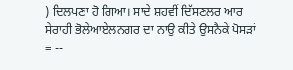) ਦਿਲਪਣਾ ਹੋ ਗਿਆ। ਸਾਦੇ ਸ਼ਹਵੀਂ ਦਿੱਸਣਲਰ ਆਰ ਸੇਰਾਹੀ ਭੋਲੇਆਏਲਨਗਰ ਦਾ ਨਾਉ ਕੀਤੇ ਉਸਨੈਕੇ ਪੋਸੜਾਂ = --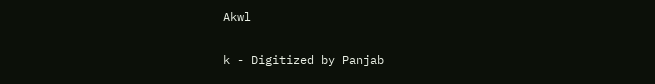Akwl

k - Digitized by Panjab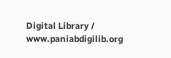Digital Library / www.paniabdigilib.org